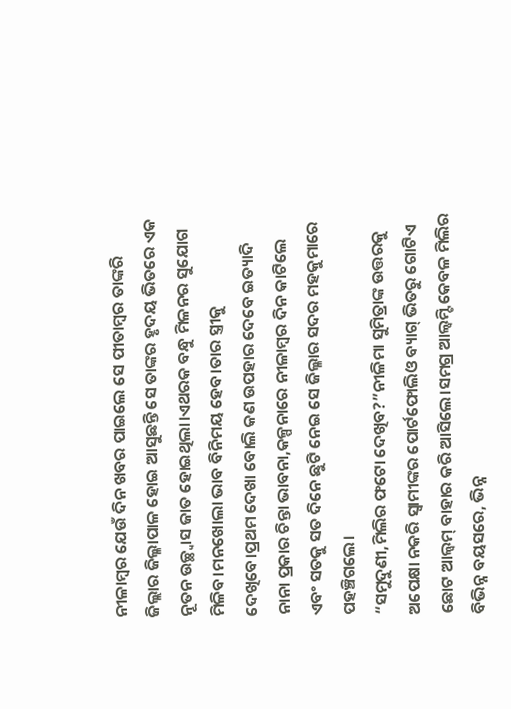ନୀଳାମ୍ବର ଯେଉଁ ଦିନ ଖବର ପାଇଲେ ସେ ପୀତାମ୍ବର ତାଙ୍କରି ଜିଲ୍ଲାର ଜିଲ୍ଳାପାଳ ହୋଇ ଆସୁଛନ୍ତି ସେ ତାଙ୍କର ହୃଦୟ ଭିତରେ ଏକ ନୂତନ ଉଚ୍ଛ୍ବାସ ଜାତ ହୋଇଥିଲା।ଏଥରକ ବନ୍ଧୁ ମିଳନର ସୁଯୋଗ ମିଳିବ।ମନଖୋଲା ଭାବ ବିନିମୟ ହେବ।ତାର ସ୍ତ୍ରୀକୁ ଦେଖିବେ।ପ୍ରଥମ ଦେଖା ବୋଲି କଣ ଉପହାର ଦେବେ ଇତ୍ୟାଦି ନାନା ପ୍ରକାର ଚିନ୍ତା ଭାବନା,କଳ୍ପନାରେ ନୀଳାମ୍ବର ଦିନ କାଟିଲେ ଏବଂ ସତକୁ ସତ ଦିନେ ଛୁଟି ନେଇ ସେ ଜିଲ୍ଳାର ସଦର ମହକୁମାରେ ପହଞ୍ଚିଗଲେ।
“ସମୁଦୁଣୀ,ମିଲିର ଫଟୋ ଦେଖିବ?”ନୀଳିମା ସୁମିତ୍ରାଙ୍କ ଉତ୍ତରକୁ ଅପେକ୍ଷା ନକରି ସ୍ବାମୀଙ୍କର ପୋର୍ଟଫୋଲିଓ ବ୍ୟାଗ୍ ଭିତରୁ ଗୋଟିଏ ଛୋଟ ଆଲ୍ବମ୍ ବାହାର କରି ଆସିଲେ।ସମଗ୍ର ଆଲ୍ବମ୍ଟି କେବଳ ମିଲିର ବିଭିନ୍ନ ବୟସରେ, ଭିନ୍ନ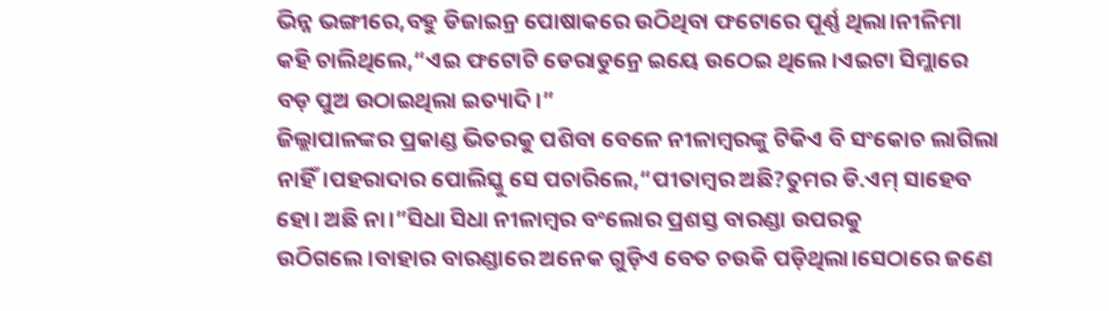ଭିନ୍ନ ଭଙ୍ଗୀରେ,ବହୁ ଡିଜାଇନ୍ର ପୋଷାକରେ ଉଠିଥିବା ଫଟୋରେ ପୂର୍ଣ୍ଣ ଥିଲା।ନୀଳିମା କହି ଚାଲିଥିଲେ,“ଏଇ ଫଟୋଟି ଡେରାଡୁନ୍ରେ ଇୟେ ଉଠେଇ ଥିଲେ।ଏଇଟା ସିମ୍ଲାରେ ବଡ଼ ପୁଅ ଉଠାଇଥିଲା ଇତ୍ୟାଦି।”
ଜିଲ୍ଲାପାଳଙ୍କର ପ୍ରକାଣ୍ଡ ଭିତରକୁ ପଶିବା ବେଳେ ନୀଳାମ୍ବରଙ୍କୁ ଟିକିଏ ବି ସଂକୋଚ ଲାଗିଲା ନାହିଁ।ପହରାଦାର ପୋଲିସ୍କୁ ସେ ପଚାରିଲେ,“ପୀତାମ୍ବର ଅଛି?ତୁମର ଡି.ଏମ୍ ସାହେବ ହୋ। ଅଛି ନା।”ସିଧା ସିଧା ନୀଳାମ୍ବର ବଂଲୋର ପ୍ରଶସ୍ତ ବାରଣ୍ଡା ଉପରକୁ ଉଠିଗଲେ।ବାହାର ବାରଣ୍ଡାରେ ଅନେକ ଗୁଡ଼ିଏ ବେତ ଚଉକି ପଡ଼ିଥିଲା।ସେଠାରେ ଜଣେ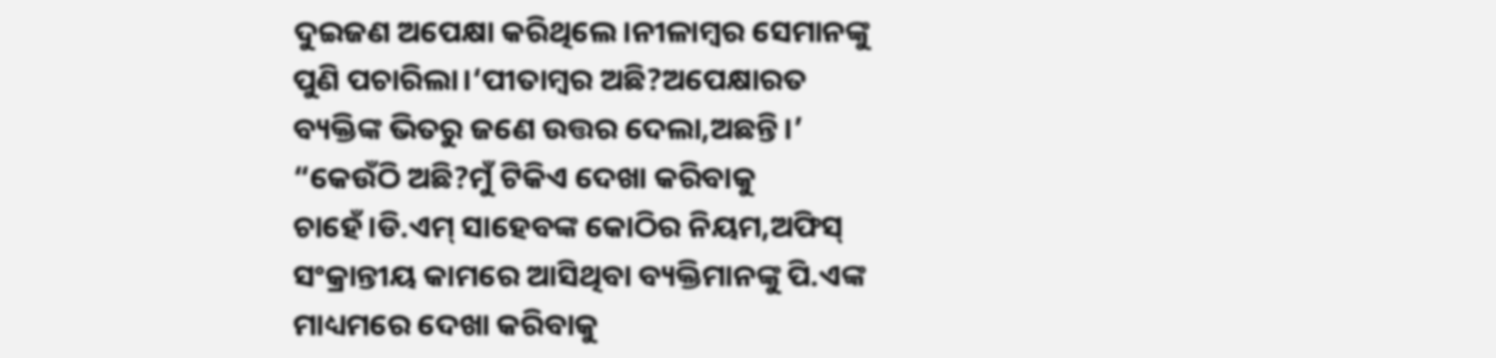ଦୁଇଜଣ ଅପେକ୍ଷା କରିଥିଲେ।ନୀଳାମ୍ବର ସେମାନଙ୍କୁ ପୁଣି ପଚାରିଲା।‘ପୀତାମ୍ବର ଅଛି?ଅପେକ୍ଷାରତ ବ୍ୟକ୍ତିଙ୍କ ଭିତରୁ ଜଣେ ଉତ୍ତର ଦେଲା,ଅଛନ୍ତି।’
“କେଉଁଠି ଅଛି?ମୁଁ ଟିକିଏ ଦେଖା କରିବାକୁ ଚାହେଁ।ଡି.ଏମ୍ ସାହେବଙ୍କ କୋଠିର ନିୟମ,ଅଫିସ୍ ସଂକ୍ରାନ୍ତୀୟ କାମରେ ଆସିଥିବା ବ୍ୟକ୍ତିମାନଙ୍କୁ ପି.ଏଙ୍କ ମାଧ୍ୟମରେ ଦେଖା କରିବାକୁ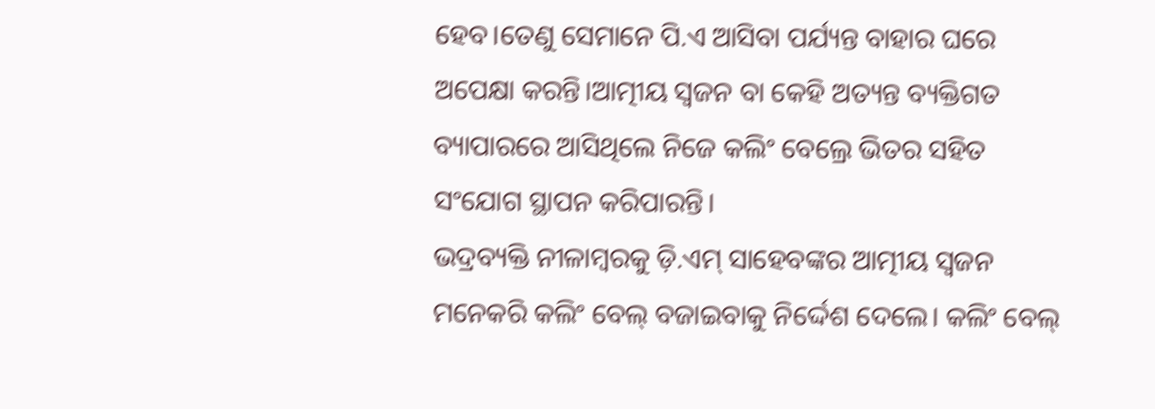ହେବ।ତେଣୁ ସେମାନେ ପି.ଏ ଆସିବା ପର୍ଯ୍ୟନ୍ତ ବାହାର ଘରେ ଅପେକ୍ଷା କରନ୍ତି।ଆତ୍ମୀୟ ସ୍ବଜନ ବା କେହି ଅତ୍ୟନ୍ତ ବ୍ୟକ୍ତିଗତ ବ୍ୟାପାରରେ ଆସିଥିଲେ ନିଜେ କଲିଂ ବେଲ୍ରେ ଭିତର ସହିତ ସଂଯୋଗ ସ୍ଥାପନ କରିପାରନ୍ତି।
ଭଦ୍ରବ୍ୟକ୍ତି ନୀଳାମ୍ବରକୁ ଡ଼ି.ଏମ୍ ସାହେବଙ୍କର ଆତ୍ମୀୟ ସ୍ବଜନ ମନେକରି କଲିଂ ବେଲ୍ ବଜାଇବାକୁ ନିର୍ଦ୍ଦେଶ ଦେଲେ। କଲିଂ ବେଲ୍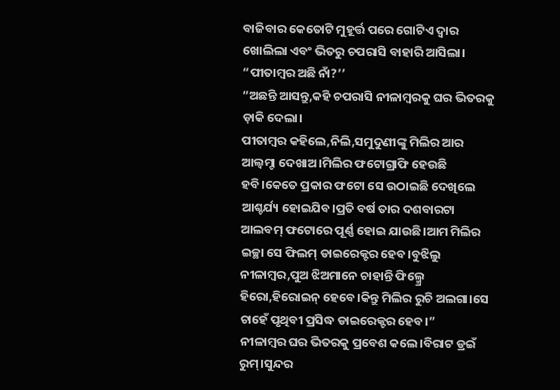ବାଜିବାର କେତୋଟି ମୁହୂର୍ତ୍ତ ପରେ ଗୋଟିଏ ଦ୍ବାର ଖୋଲିଲା ଏବଂ ଭିତରୁ ଚପରାସି ବାହାରି ଆସିଲା।
“ପୀତାମ୍ବର ଅଛି ନାଁ?’’
“ଅଛନ୍ତି ଆସନ୍ତୁ,କହି ଚପରାସି ନୀଳାମ୍ବରକୁ ଘର ଭିତରକୁ ଡ଼ାକି ଦେଲା।
ପୀତାମ୍ବର କହିଲେ,ନିଲି,ସମୁଦୁଣୀଙ୍କୁ ମିଲିର ଆର ଆଲ୍ବମ୍ଟା ଦେଖାଅ।ମିଲିର ଫଟୋଗ୍ରାଫି ହେଉଛି ହବି।କେତେ ପ୍ରକାର ଫଟୋ ସେ ଉଠାଇଛି ଦେଖିଲେ ଆଶ୍ଚର୍ଯ୍ୟ ହୋଇଯିବ।ପ୍ରତି ବର୍ଷ ତାର ଦଶବାରଟା ଆଲବମ୍ ଫଟୋରେ ପୂର୍ଣ୍ଣ ହୋଇ ଯାଉଛି।ଆମ ମିଲିର ଇଚ୍ଛା ସେ ଫିଲମ୍ ଡାଇରେକ୍ଟର ହେବ।ବୁଝିଲୁ ନୀଳାମ୍ବର,ପୁଅ ଝିଅମାନେ ଚାହାନ୍ତି ଫିଲ୍ମ୍ରେ ହିରୋ,ହିରୋଇନ୍ ହେବେ।କିନ୍ତୁ ମିଲିର ରୁଚି ଅଲଗା।ସେ ଚାହେଁ ପୃଥିବୀ ପ୍ରସିଦ୍ଧ ଡାଇରେକ୍ଟର ହେବ।”
ନୀଳାମ୍ବର ଘର ଭିତରକୁ ପ୍ରବେଶ କଲେ।ବିରାଟ ଡ୍ରଇଁ ରୁମ୍।ସୁନ୍ଦର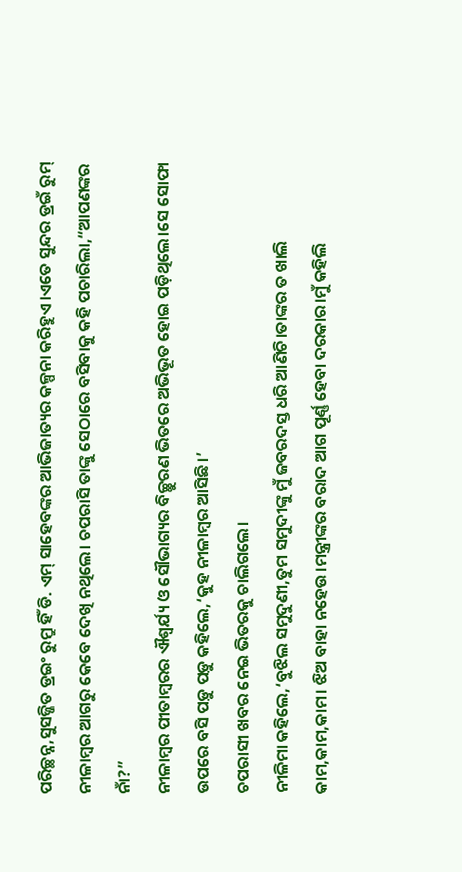ପରିଚ୍ଛନ୍ନ,ସୁସଜ୍ଜିତ ଡ୍ରଇଂ ରୁମ୍ରୁ ହିଁ ଡି. ଏମ୍ ସାହେବଙ୍କର ଆଭିଜାତ୍ୟର କଳ୍ପନା କରିହୁଏ।ଏତେ ସୁନ୍ଦର ଡ୍ରଇଁ ରୁମ୍ ନୀଳାମ୍ବର ଆଗରୁ କେବେ ଦେଖି ନଥିଲେ। ଚପରାସି ତାଙ୍କୁ ସେଠାରେ ବସିବାକୁ କହି ପଚାରିଲା,“ଆପଣଙ୍କର ନାଁ?”
ନୀଳାମ୍ବର ପୀତାମ୍ବରର ଐଶ୍ବର୍ଯ୍ୟ ଓ ସୌଭାଗ୍ୟର ବିଚ୍ଛୁରଣ ଭିତରେ ଅଭିଭୂତ ହୋଇ ପଡ଼ିଥିଲେ।ସେ ସୋଫା ଉପରେ ବସି ପଡ଼ୁ ପଡ଼ୁ କହିଲେ,‘କୁହ ନୀଳାମ୍ବର ଆସିଛି।’
ଚପରାସୀ ଖବର ନେଇ ଭିତରକୁ ଚାଲିଗଲେ।
ନୀଳିମା କହିଲେ,‘ବୁଝିଲ ସମୁଦୁଣୀ,ତୁମ ସମୁଦୀଙ୍କୁ ମୁଁ ଜବରଦସ୍ତ ଧରି ଆଣିଚି।ତାଙ୍କର ତ ଖାଲି କାମ,କାମ,କାମ। ଝିଅ ବାହା ନହେଉ।ମନ୍ତ୍ରୀଙ୍କର ବରାଦ ଆଗ ପୂର୍ଣ୍ଣ ହେବା ଦରକାର।ମୁଁ କହିଲି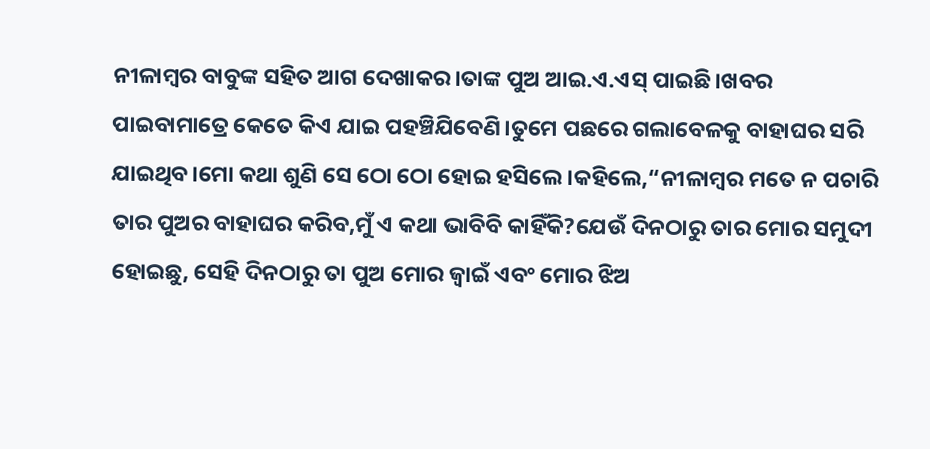ନୀଳାମ୍ବର ବାବୁଙ୍କ ସହିତ ଆଗ ଦେଖାକର।ତାଙ୍କ ପୁଅ ଆଇ.ଏ.ଏସ୍ ପାଇଛି।ଖବର ପାଇବାମାତ୍ରେ କେତେ କିଏ ଯାଇ ପହଞ୍ଚିଯିବେଣି।ତୁମେ ପଛରେ ଗଲାବେଳକୁ ବାହାଘର ସରି ଯାଇଥିବ।ମୋ କଥା ଶୁଣି ସେ ଠୋ ଠୋ ହୋଇ ହସିଲେ।କହିଲେ,“ନୀଳାମ୍ବର ମତେ ନ ପଚାରି ତାର ପୁଅର ବାହାଘର କରିବ,ମୁଁ ଏ କଥା ଭାବିବି କାହିଁକି?ଯେଉଁ ଦିନଠାରୁ ତାର ମୋର ସମୁଦୀ ହୋଇଛୁ, ସେହି ଦିନଠାରୁ ତା ପୁଅ ମୋର ଜ୍ବାଇଁ ଏବଂ ମୋର ଝିଅ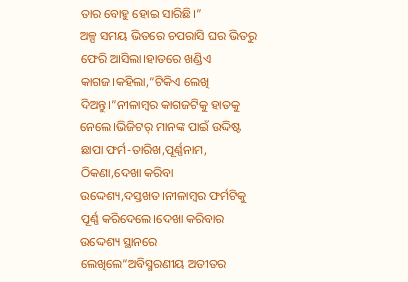ତାର ବୋହୁ ହୋଇ ସାରିଛି।”
ଅଳ୍ପ ସମୟ ଭିତରେ ଚପରାସି ଘର ଭିତରୁ ଫେରି ଆସିଲା।ହାତରେ ଖଣ୍ଡିଏ କାଗଜ।କହିଲା,“ଟିକିଏ ଲେଖି ଦିଅନ୍ତୁ।”ନୀଳାମ୍ବର କାଗଜଟିକୁ ହାତକୁ ନେଲେ।ଭିଜିଟର୍ ମାନଙ୍କ ପାଇଁ ଉଦ୍ଦିଷ୍ଟ ଛାପା ଫର୍ମ-ତାରିଖ,ପୂର୍ଣ୍ଣନାମ, ଠିକଣା,ଦେଖା କରିବା ଉଦ୍ଦେଶ୍ୟ,ଦସ୍ତଖତ।ନୀଳାମ୍ବର ଫର୍ମଟିକୁ ପୂର୍ଣ୍ଣ କରିଦେଲେ।ଦେଖା କରିବାର ଉଦ୍ଦେଶ୍ୟ ସ୍ଥାନରେ ଲେଖିଲେ“ଅବିସ୍ମରଣୀୟ ଅତୀତର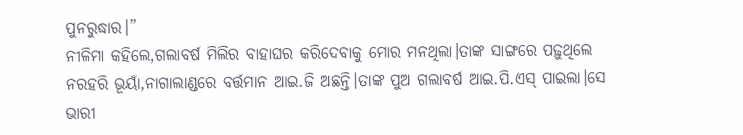ପୁନରୁଦ୍ଧାର।”
ନୀଳିମା କହିଲେ,ଗଲାବର୍ଷ ମିଲିର ବାହାଘର କରିଦେବାକୁ ମୋର ମନଥିଲା।ତାଙ୍କ ସାଙ୍ଗରେ ପଢ଼ୁଥିଲେ ନରହରି ଭୂୟାଁ,ନାଗାଲାଣ୍ଡରେ ବର୍ତ୍ତମାନ ଆଇ.ଜି ଅଛନ୍ତି।ତାଙ୍କ ପୁଅ ଗଲାବର୍ଷ ଆଇ.ପି.ଏସ୍ ପାଇଲା।ସେ ଭାରୀ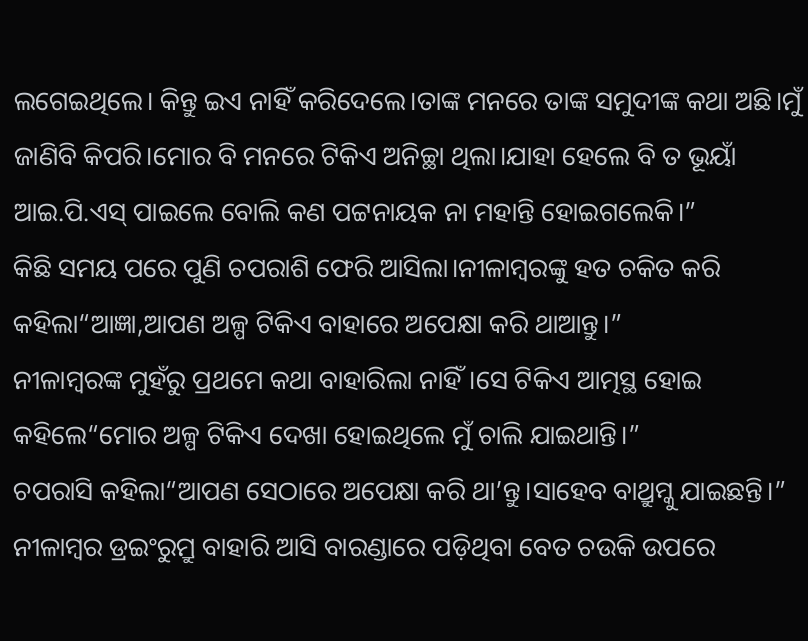ଲଗେଇଥିଲେ। କିନ୍ତୁ ଇଏ ନାହିଁ କରିଦେଲେ।ତାଙ୍କ ମନରେ ତାଙ୍କ ସମୁଦୀଙ୍କ କଥା ଅଛି।ମୁଁ ଜାଣିବି କିପରି।ମୋର ବି ମନରେ ଟିକିଏ ଅନିଚ୍ଛା ଥିଲା।ଯାହା ହେଲେ ବି ତ ଭୂୟାଁ ଆଇ.ପି.ଏସ୍ ପାଇଲେ ବୋଲି କଣ ପଟ୍ଟନାୟକ ନା ମହାନ୍ତି ହୋଇଗଲେକି।”
କିଛି ସମୟ ପରେ ପୁଣି ଚପରାଶି ଫେରି ଆସିଲା।ନୀଳାମ୍ବରଙ୍କୁ ହତ ଚକିତ କରି କହିଲା“ଆଜ୍ଞା,ଆପଣ ଅଳ୍ପ ଟିକିଏ ବାହାରେ ଅପେକ୍ଷା କରି ଥାଆନ୍ତୁ।”
ନୀଳାମ୍ବରଙ୍କ ମୁହଁରୁ ପ୍ରଥମେ କଥା ବାହାରିଲା ନାହିଁ।ସେ ଟିକିଏ ଆତ୍ମସ୍ଥ ହୋଇ କହିଲେ“ମୋର ଅଳ୍ପ ଟିକିଏ ଦେଖା ହୋଇଥିଲେ ମୁଁ ଚାଲି ଯାଇଥାନ୍ତି।”
ଚପରାସି କହିଲା“ଆପଣ ସେଠାରେ ଅପେକ୍ଷା କରି ଥା’ନ୍ତୁ।ସାହେବ ବାଥ୍ରୁମ୍କୁ ଯାଇଛନ୍ତି।”
ନୀଳାମ୍ବର ଡ୍ରଇଂରୁମ୍ରୁ ବାହାରି ଆସି ବାରଣ୍ଡାରେ ପଡ଼ିଥିବା ବେତ ଚଉକି ଉପରେ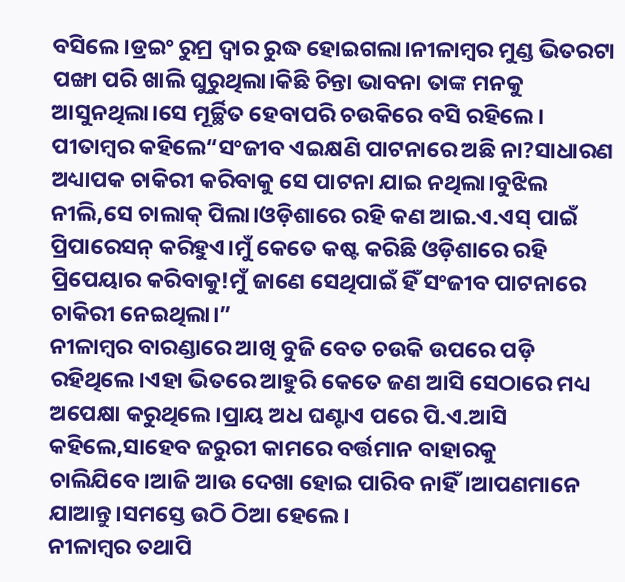ବସିଲେ।ଡ୍ରଇଂ ରୁମ୍ର ଦ୍ବାର ରୁଦ୍ଧ ହୋଇଗଲା।ନୀଳାମ୍ବର ମୁଣ୍ଡ ଭିତରଟା ପଙ୍ଖା ପରି ଖାଲି ଘୁରୁଥିଲା।କିଛି ଚିନ୍ତା ଭାବନା ତାଙ୍କ ମନକୁ ଆସୁନଥିଲା।ସେ ମୂର୍ଚ୍ଛିତ ହେବାପରି ଚଉକିରେ ବସି ରହିଲେ।
ପୀତାମ୍ବର କହିଲେ“ସଂଜୀବ ଏଇକ୍ଷଣି ପାଟନାରେ ଅଛି ନା?ସାଧାରଣ ଅଧ୍ୟାପକ ଚାକିରୀ କରିବାକୁ ସେ ପାଟନା ଯାଇ ନଥିଲା।ବୁଝିଲ ନୀଲି,ସେ ଚାଲାକ୍ ପିଲା।ଓଡ଼ିଶାରେ ରହି କଣ ଆଇ.ଏ.ଏସ୍ ପାଇଁ ପ୍ରିପାରେସନ୍ କରିହୁଏ।ମୁଁ କେତେ କଷ୍ଟ କରିଛି ଓଡ଼ିଶାରେ ରହି ପ୍ରିପେୟାର କରିବାକୁ!ମୁଁ ଜାଣେ ସେଥିପାଇଁ ହିଁ ସଂଜୀବ ପାଟନାରେ ଚାକିରୀ ନେଇଥିଲା।”
ନୀଳାମ୍ବର ବାରଣ୍ଡାରେ ଆଖି ବୁଜି ବେତ ଚଉକି ଉପରେ ପଡ଼ି ରହିଥିଲେ।ଏହା ଭିତରେ ଆହୁରି କେତେ ଜଣ ଆସି ସେଠାରେ ମଧ୍ୟ ଅପେକ୍ଷା କରୁଥିଲେ।ପ୍ରାୟ ଅଧ ଘଣ୍ଟାଏ ପରେ ପି.ଏ.ଆସି କହିଲେ,ସାହେବ ଜରୁରୀ କାମରେ ବର୍ତ୍ତମାନ ବାହାରକୁ ଚାଲିଯିବେ।ଆଜି ଆଉ ଦେଖା ହୋଇ ପାରିବ ନାହିଁ।ଆପଣମାନେ ଯାଆନ୍ତୁ।ସମସ୍ତେ ଉଠି ଠିଆ ହେଲେ।
ନୀଳାମ୍ବର ତଥାପି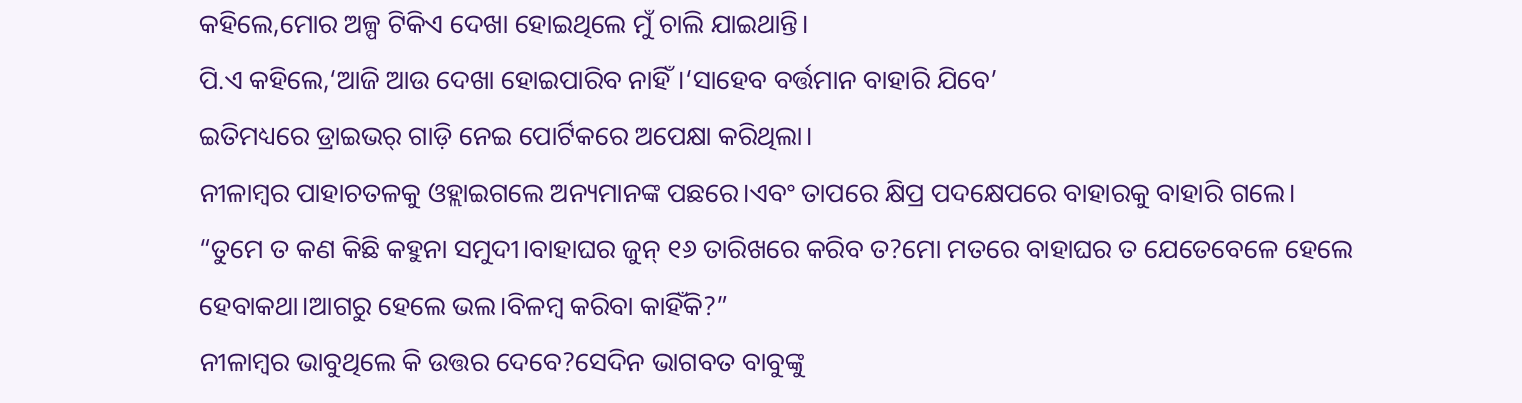କହିଲେ,ମୋର ଅଳ୍ପ ଟିକିଏ ଦେଖା ହୋଇଥିଲେ ମୁଁ ଚାଲି ଯାଇଥାନ୍ତି।
ପି.ଏ କହିଲେ,‘ଆଜି ଆଉ ଦେଖା ହୋଇପାରିବ ନାହିଁ।‘ସାହେବ ବର୍ତ୍ତମାନ ବାହାରି ଯିବେ’
ଇତିମଧ୍ୟରେ ଡ୍ରାଇଭର୍ ଗାଡ଼ି ନେଇ ପୋର୍ଟିକରେ ଅପେକ୍ଷା କରିଥିଲା।
ନୀଳାମ୍ବର ପାହାଚତଳକୁ ଓହ୍ଲାଇଗଲେ ଅନ୍ୟମାନଙ୍କ ପଛରେ।ଏବଂ ତାପରେ କ୍ଷିପ୍ର ପଦକ୍ଷେପରେ ବାହାରକୁ ବାହାରି ଗଲେ।
“ତୁମେ ତ କଣ କିଛି କହୁନା ସମୁଦୀ।ବାହାଘର ଜୁନ୍ ୧୬ ତାରିଖରେ କରିବ ତ?ମୋ ମତରେ ବାହାଘର ତ ଯେତେବେଳେ ହେଲେ ହେବାକଥା।ଆଗରୁ ହେଲେ ଭଲ।ବିଳମ୍ବ କରିବା କାହିଁକି?”
ନୀଳାମ୍ବର ଭାବୁଥିଲେ କି ଉତ୍ତର ଦେବେ?ସେଦିନ ଭାଗବତ ବାବୁଙ୍କୁ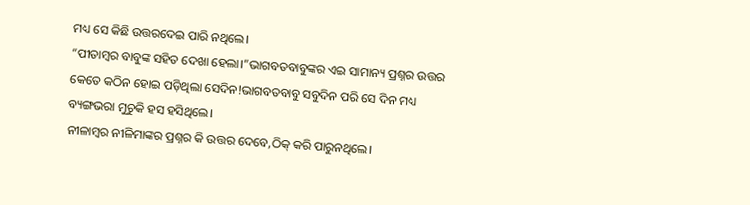ମଧ୍ୟ ସେ କିଛି ଉତ୍ତରଦେଇ ପାରି ନଥିଲେ।
“ପୀତାମ୍ବର ବାବୁଙ୍କ ସହିତ ଦେଖା ହେଲା।”ଭାଗବତବାବୁଙ୍କର ଏଇ ସାମାନ୍ୟ ପ୍ରଶ୍ନର ଉତ୍ତର କେତେ କଠିନ ହୋଇ ପଡ଼ିଥିଲା ସେଦିନ!ଭାଗବତବାବୁ ସବୁଦିନ ପରି ସେ ଦିନ ମଧ୍ୟ ବ୍ୟଙ୍ଗଭରା ମୁଚୁକି ହସ ହସିଥିଲେ।
ନୀଳାମ୍ବର ନୀଳିମାଙ୍କର ପ୍ରଶ୍ନର କି ଉତ୍ତର ଦେବେ,ଠିକ୍ କରି ପାରୁନଥିଲେ।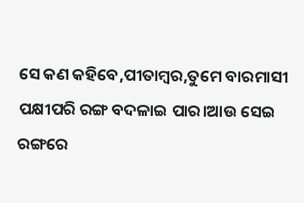ସେ କଣ କହିବେ,ପୀତାମ୍ବର,ତୁମେ ବାରମାସୀ ପକ୍ଷୀପରି ରଙ୍ଗ ବଦଳାଇ ପାର।ଆଉ ସେଇ ରଙ୍ଗରେ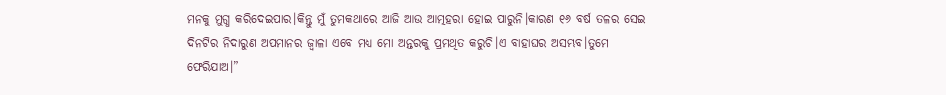ମନକୁ ମୁଗ୍ଧ କରିଦେଇପାର।କିନ୍ତୁ ମୁଁ ତୁମକଥାରେ ଆଜି ଆଉ ଆତ୍ମହରା ହୋଇ ପାରୁନି।କାରଣ ୧୬ ବର୍ଷ ତଳର ସେଇ ଦିନଟିର ନିଦାରୁଣ ଅପମାନର ଜ୍ବାଳା ଏବେ ମଧ୍ୟ ମୋ ଅନ୍ତରକୁ ପ୍ରମଥିତ କରୁଚି।ଏ ବାହାଘର ଅସମ୍ଭବ।ତୁମେ ଫେରିଯାଅ।”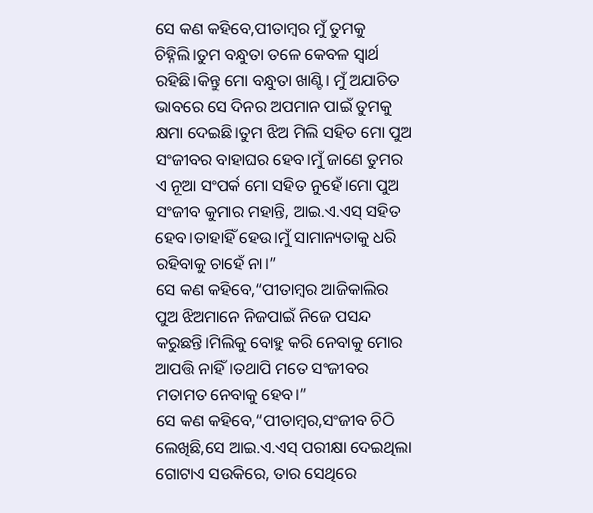ସେ କଣ କହିବେ,ପୀତାମ୍ବର ମୁଁ ତୁମକୁ ଚିହ୍ନିଲି।ତୁମ ବନ୍ଧୁତା ତଳେ କେବଳ ସ୍ବାର୍ଥ ରହିଛି।କିନ୍ତୁ ମୋ ବନ୍ଧୁତା ଖାଣ୍ଟି। ମୁଁ ଅଯାଚିତ ଭାବରେ ସେ ଦିନର ଅପମାନ ପାଇଁ ତୁମକୁ କ୍ଷମା ଦେଇଛି।ତୁମ ଝିଅ ମିଲି ସହିତ ମୋ ପୁଅ ସଂଜୀବର ବାହାଘର ହେବ।ମୁଁ ଜାଣେ ତୁମର ଏ ନୂଆ ସଂପର୍କ ମୋ ସହିତ ନୁହେଁ।ମୋ ପୁଅ ସଂଜୀବ କୁମାର ମହାନ୍ତି, ଆଇ.ଏ.ଏସ୍ ସହିତ ହେବ।ତାହାହିଁ ହେଉ।ମୁଁ ସାମାନ୍ୟତାକୁ ଧରି ରହିବାକୁ ଚାହେଁ ନା।”
ସେ କଣ କହିବେ,“ପୀତାମ୍ବର ଆଜିକାଲିର ପୁଅ ଝିଅମାନେ ନିଜପାଇଁ ନିଜେ ପସନ୍ଦ କରୁଛନ୍ତି।ମିଲିକୁ ବୋହୁ କରି ନେବାକୁ ମୋର ଆପତ୍ତି ନାହିଁ।ତଥାପି ମତେ ସଂଜୀବର ମତାମତ ନେବାକୁ ହେବ।”
ସେ କଣ କହିବେ,“ପୀତାମ୍ବର,ସଂଜୀବ ଚିଠି ଲେଖିଛି,ସେ ଆଇ.ଏ.ଏସ୍ ପରୀକ୍ଷା ଦେଇଥିଲା ଗୋଟାଏ ସଉକିରେ, ତାର ସେଥିରେ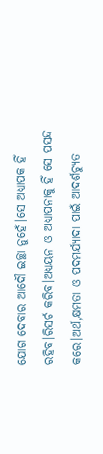ଯୋଗ ଦେବାର ଆଦୌ ଇଚ୍ଛା ନୁହେଁ।ସେ ଅଧ୍ୟାପକ ହିଁ ରହିବ।ରିସର୍ଚ କରିବ।ଅଧ୍ୟୟନ ଓ ଅଧ୍ୟାପନାକୁ ହିଁ ସେ ପସନ୍ଦ କରେ।ଅର୍ଥ,କ୍ଷମତା ଓ ପଦମର୍ଯ୍ୟାଦା ପାଇଁ ଆଦର୍ଶଚ୍ୟୁତ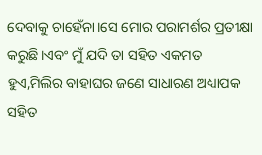ଦେବାକୁ ଚାହେଁନା।ସେ ମୋର ପରାମର୍ଶର ପ୍ରତୀକ୍ଷା କରୁଛି।ଏବଂ ମୁଁ ଯଦି ତା ସହିତ ଏକମତ ହୁଏ,ମିଲିର ବାହାଘର ଜଣେ ସାଧାରଣ ଅଧ୍ୟାପକ ସହିତ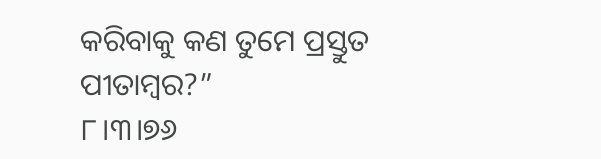କରିବାକୁ କଣ ତୁମେ ପ୍ରସ୍ତୁତ ପୀତାମ୍ବର?”
୮।୩।୭୬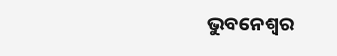ଭୁବନେଶ୍ବର